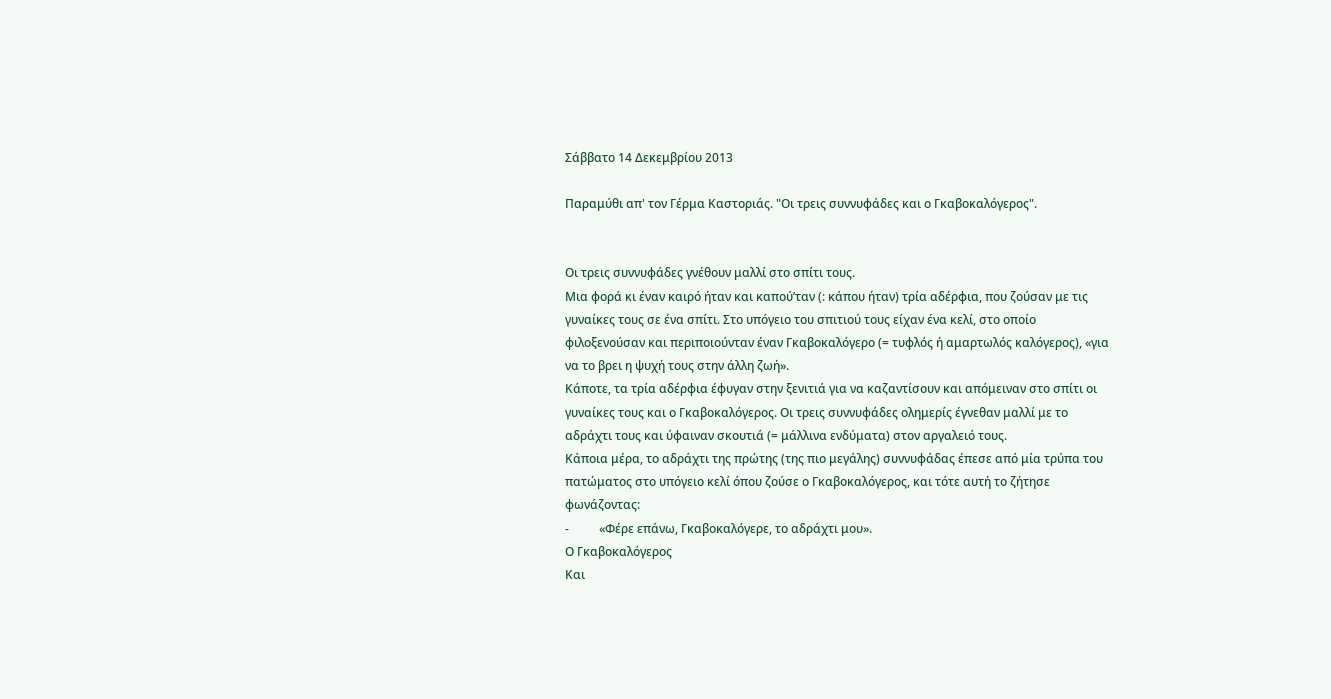Σάββατο 14 Δεκεμβρίου 2013

Παραμύθι απ' τον Γέρμα Καστοριάς. "Οι τρεις συννυφάδες και ο Γκαβοκαλόγερος".


Οι τρεις συννυφάδες γνέθουν μαλλί στο σπίτι τους.
Μια φορά κι έναν καιρό ήταν και καπού’ταν (: κάπου ήταν) τρία αδέρφια, που ζούσαν με τις γυναίκες τους σε ένα σπίτι. Στο υπόγειο του σπιτιού τους είχαν ένα κελί, στο οποίο φιλοξενούσαν και περιποιούνταν έναν Γκαβοκαλόγερο (= τυφλός ή αμαρτωλός καλόγερος), «για να το βρει η ψυχή τους στην άλλη ζωή».
Κάποτε, τα τρία αδέρφια έφυγαν στην ξενιτιά για να καζαντίσουν και απόμειναν στο σπίτι οι γυναίκες τους και ο Γκαβοκαλόγερος. Οι τρεις συννυφάδες ολημερίς έγνεθαν μαλλί με το αδράχτι τους και ύφαιναν σκουτιά (= μάλλινα ενδύματα) στον αργαλειό τους.
Κάποια μέρα, το αδράχτι της πρώτης (της πιο μεγάλης) συννυφάδας έπεσε από μία τρύπα του πατώματος στο υπόγειο κελί όπου ζούσε ο Γκαβοκαλόγερος, και τότε αυτή το ζήτησε φωνάζοντας:
-          «Φέρε επάνω, Γκαβοκαλόγερε, το αδράχτι μου».
Ο Γκαβοκαλόγερος
Και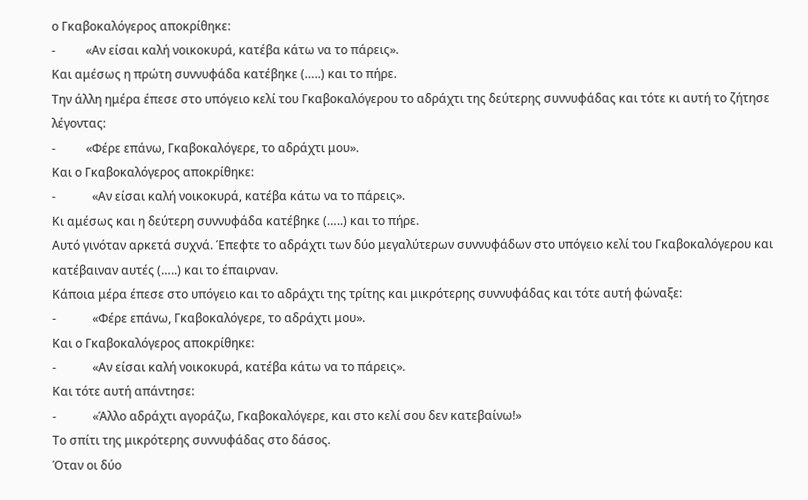ο Γκαβοκαλόγερος αποκρίθηκε:
-          «Αν είσαι καλή νοικοκυρά, κατέβα κάτω να το πάρεις».
Και αμέσως η πρώτη συννυφάδα κατέβηκε (…..) και το πήρε.
Την άλλη ημέρα έπεσε στο υπόγειο κελί του Γκαβοκαλόγερου το αδράχτι της δεύτερης συννυφάδας και τότε κι αυτή το ζήτησε λέγοντας:
-          «Φέρε επάνω, Γκαβοκαλόγερε, το αδράχτι μου».
Και ο Γκαβοκαλόγερος αποκρίθηκε:
-            «Αν είσαι καλή νοικοκυρά, κατέβα κάτω να το πάρεις».
Κι αμέσως και η δεύτερη συννυφάδα κατέβηκε (…..) και το πήρε.
Αυτό γινόταν αρκετά συχνά. Έπεφτε το αδράχτι των δύο μεγαλύτερων συννυφάδων στο υπόγειο κελί του Γκαβοκαλόγερου και κατέβαιναν αυτές (…..) και το έπαιρναν.
Κάποια μέρα έπεσε στο υπόγειο και το αδράχτι της τρίτης και μικρότερης συννυφάδας και τότε αυτή φώναξε:
-            «Φέρε επάνω, Γκαβοκαλόγερε, το αδράχτι μου».
Και ο Γκαβοκαλόγερος αποκρίθηκε:
-            «Αν είσαι καλή νοικοκυρά, κατέβα κάτω να το πάρεις».
Και τότε αυτή απάντησε:
-            «Άλλο αδράχτι αγοράζω, Γκαβοκαλόγερε, και στο κελί σου δεν κατεβαίνω!»
Το σπίτι της μικρότερης συννυφάδας στο δάσος.
Όταν οι δύο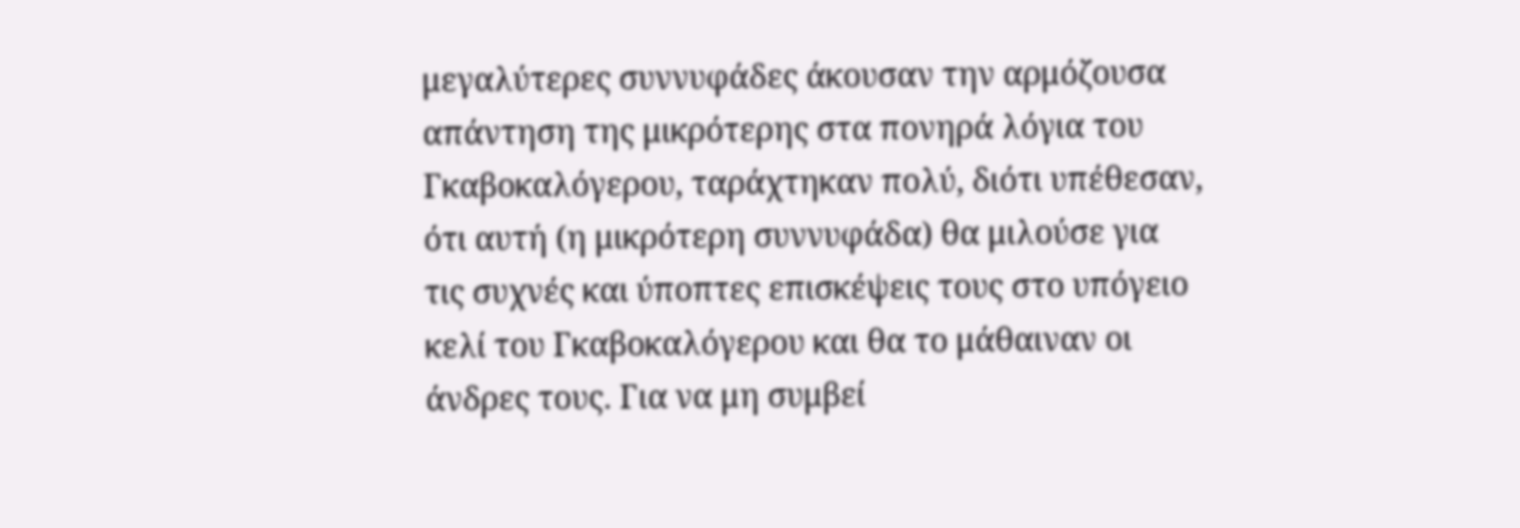μεγαλύτερες συννυφάδες άκουσαν την αρμόζουσα απάντηση της μικρότερης στα πονηρά λόγια του Γκαβοκαλόγερου, ταράχτηκαν πολύ, διότι υπέθεσαν, ότι αυτή (η μικρότερη συννυφάδα) θα μιλούσε για τις συχνές και ύποπτες επισκέψεις τους στο υπόγειο κελί του Γκαβοκαλόγερου και θα το μάθαιναν οι άνδρες τους. Για να μη συμβεί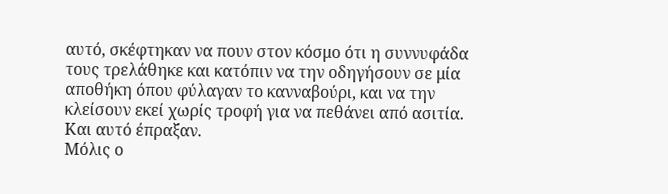αυτό, σκέφτηκαν να πουν στον κόσμο ότι η συννυφάδα τους τρελάθηκε και κατόπιν να την οδηγήσουν σε μία αποθήκη όπου φύλαγαν το κανναβούρι, και να την κλείσουν εκεί χωρίς τροφή για να πεθάνει από ασιτία. Και αυτό έπραξαν.
Μόλις ο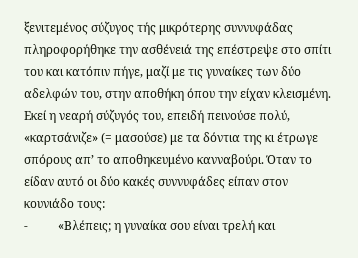ξενιτεμένος σύζυγος τής μικρότερης συννυφάδας πληροφορήθηκε την ασθένειά της επέστρεψε στο σπίτι του και κατόπιν πήγε, μαζί με τις γυναίκες των δύο αδελφών του, στην αποθήκη όπου την είχαν κλεισμένη. Εκεί η νεαρή σύζυγός του, επειδή πεινούσε πολύ, «καρτσάνιζε» (= μασούσε) με τα δόντια της κι έτρωγε σπόρους απ’ το αποθηκευμένο κανναβούρι. Όταν το είδαν αυτό οι δύο κακές συννυφάδες είπαν στον κουνιάδο τους:
-          «Βλέπεις; η γυναίκα σου είναι τρελή και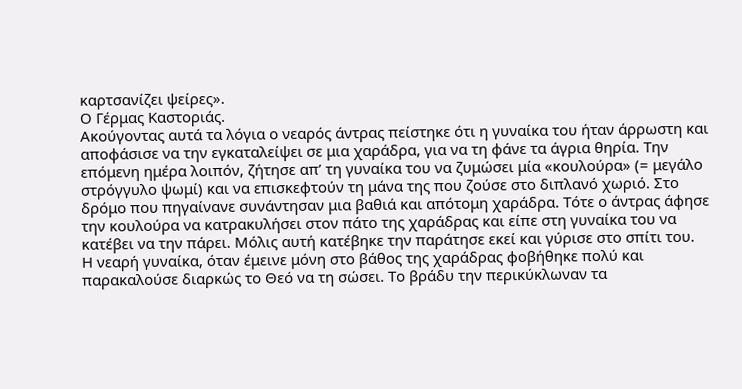καρτσανίζει ψείρες».
Ο Γέρμας Καστοριάς.
Ακούγοντας αυτά τα λόγια ο νεαρός άντρας πείστηκε ότι η γυναίκα του ήταν άρρωστη και αποφάσισε να την εγκαταλείψει σε μια χαράδρα, για να τη φάνε τα άγρια θηρία. Την επόμενη ημέρα λοιπόν, ζήτησε απ’ τη γυναίκα του να ζυμώσει μία «κουλούρα» (= μεγάλο στρόγγυλο ψωμί) και να επισκεφτούν τη μάνα της που ζούσε στο διπλανό χωριό. Στο δρόμο που πηγαίνανε συνάντησαν μια βαθιά και απότομη χαράδρα. Τότε ο άντρας άφησε την κουλούρα να κατρακυλήσει στον πάτο της χαράδρας και είπε στη γυναίκα του να κατέβει να την πάρει. Μόλις αυτή κατέβηκε την παράτησε εκεί και γύρισε στο σπίτι του.
Η νεαρή γυναίκα, όταν έμεινε μόνη στο βάθος της χαράδρας φοβήθηκε πολύ και παρακαλούσε διαρκώς το Θεό να τη σώσει. Το βράδυ την περικύκλωναν τα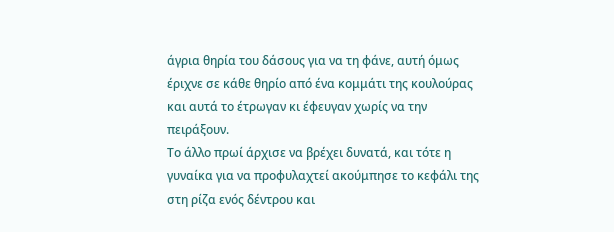άγρια θηρία του δάσους για να τη φάνε, αυτή όμως έριχνε σε κάθε θηρίο από ένα κομμάτι της κουλούρας και αυτά το έτρωγαν κι έφευγαν χωρίς να την πειράξουν.
Το άλλο πρωί άρχισε να βρέχει δυνατά, και τότε η γυναίκα για να προφυλαχτεί ακούμπησε το κεφάλι της στη ρίζα ενός δέντρου και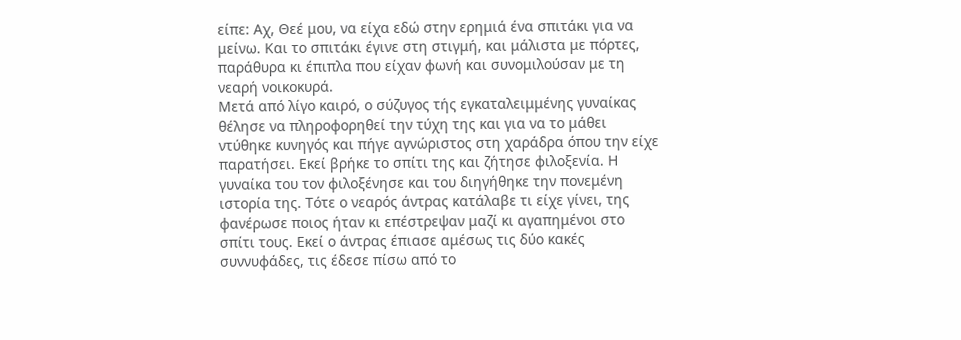είπε: Αχ, Θεέ μου, να είχα εδώ στην ερημιά ένα σπιτάκι για να μείνω. Και το σπιτάκι έγινε στη στιγμή, και μάλιστα με πόρτες, παράθυρα κι έπιπλα που είχαν φωνή και συνομιλούσαν με τη νεαρή νοικοκυρά.
Μετά από λίγο καιρό, ο σύζυγος τής εγκαταλειμμένης γυναίκας θέλησε να πληροφορηθεί την τύχη της και για να το μάθει ντύθηκε κυνηγός και πήγε αγνώριστος στη χαράδρα όπου την είχε παρατήσει. Εκεί βρήκε το σπίτι της και ζήτησε φιλοξενία. Η γυναίκα του τον φιλοξένησε και του διηγήθηκε την πονεμένη ιστορία της. Τότε ο νεαρός άντρας κατάλαβε τι είχε γίνει, της φανέρωσε ποιος ήταν κι επέστρεψαν μαζί κι αγαπημένοι στο σπίτι τους. Εκεί ο άντρας έπιασε αμέσως τις δύο κακές συννυφάδες, τις έδεσε πίσω από το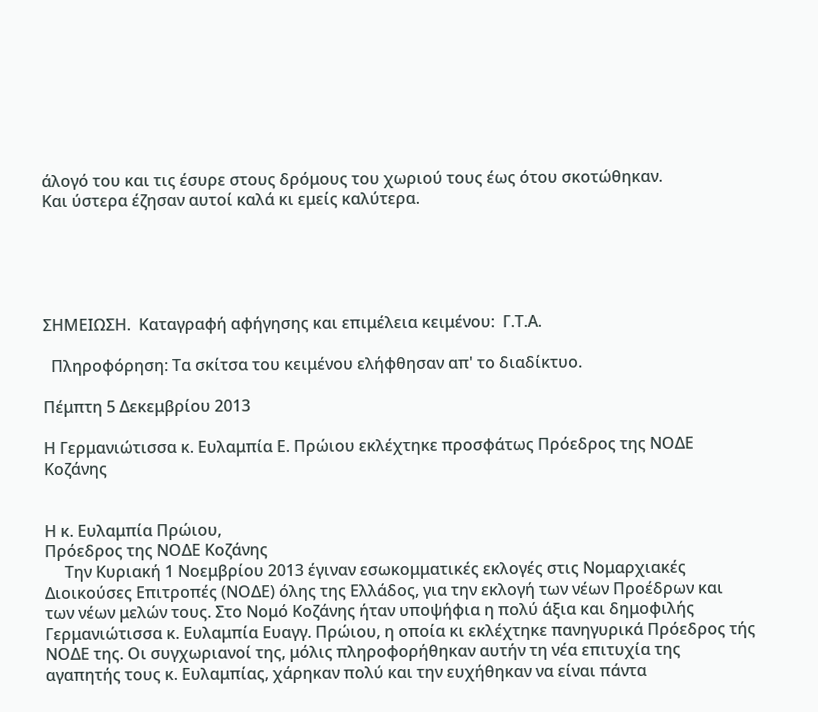άλογό του και τις έσυρε στους δρόμους του χωριού τους έως ότου σκοτώθηκαν.
Και ύστερα έζησαν αυτοί καλά κι εμείς καλύτερα.





ΣΗΜΕΙΩΣΗ.  Καταγραφή αφήγησης και επιμέλεια κειμένου:  Γ.Τ.Α.

  Πληροφόρηση: Τα σκίτσα του κειμένου ελήφθησαν απ' το διαδίκτυο.

Πέμπτη 5 Δεκεμβρίου 2013

Η Γερμανιώτισσα κ. Ευλαμπία Ε. Πρώιου εκλέχτηκε προσφάτως Πρόεδρος της ΝΟΔΕ Κοζάνης


Η κ. Ευλαμπία Πρώιου,
Πρόεδρος της ΝΟΔΕ Κοζάνης
     Την Κυριακή 1 Νοεμβρίου 2013 έγιναν εσωκομματικές εκλογές στις Νομαρχιακές Διοικούσες Επιτροπές (ΝΟΔΕ) όλης της Ελλάδος, για την εκλογή των νέων Προέδρων και των νέων μελών τους. Στο Νομό Κοζάνης ήταν υποψήφια η πολύ άξια και δημοφιλής Γερμανιώτισσα κ. Ευλαμπία Ευαγγ. Πρώιου, η οποία κι εκλέχτηκε πανηγυρικά Πρόεδρος τής ΝΟΔΕ της. Οι συγχωριανοί της, μόλις πληροφορήθηκαν αυτήν τη νέα επιτυχία της αγαπητής τους κ. Ευλαμπίας, χάρηκαν πολύ και την ευχήθηκαν να είναι πάντα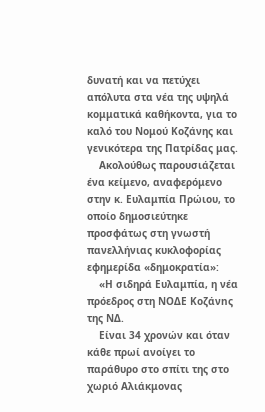δυνατή και να πετύχει απόλυτα στα νέα της υψηλά κομματικά καθήκοντα, για το καλό του Νομού Κοζάνης και γενικότερα της Πατρίδας μας.
    Ακολούθως παρουσιάζεται ένα κείμενο, αναφερόμενο στην κ. Ευλαμπία Πρώιου, το οποίο δημοσιεύτηκε προσφάτως στη γνωστή πανελλήνιας κυκλοφορίας εφημερίδα «δημοκρατία»:
    «Η σιδηρά Ευλαμπία, η νέα πρόεδρος στη ΝΟΔΕ Koζάνnς της ΝΔ.
    Είναι 34 χρονών και όταν κάθε πρωί ανοίγει το παράθυρο στο σπίτι της στο χωριό Αλιάκμονας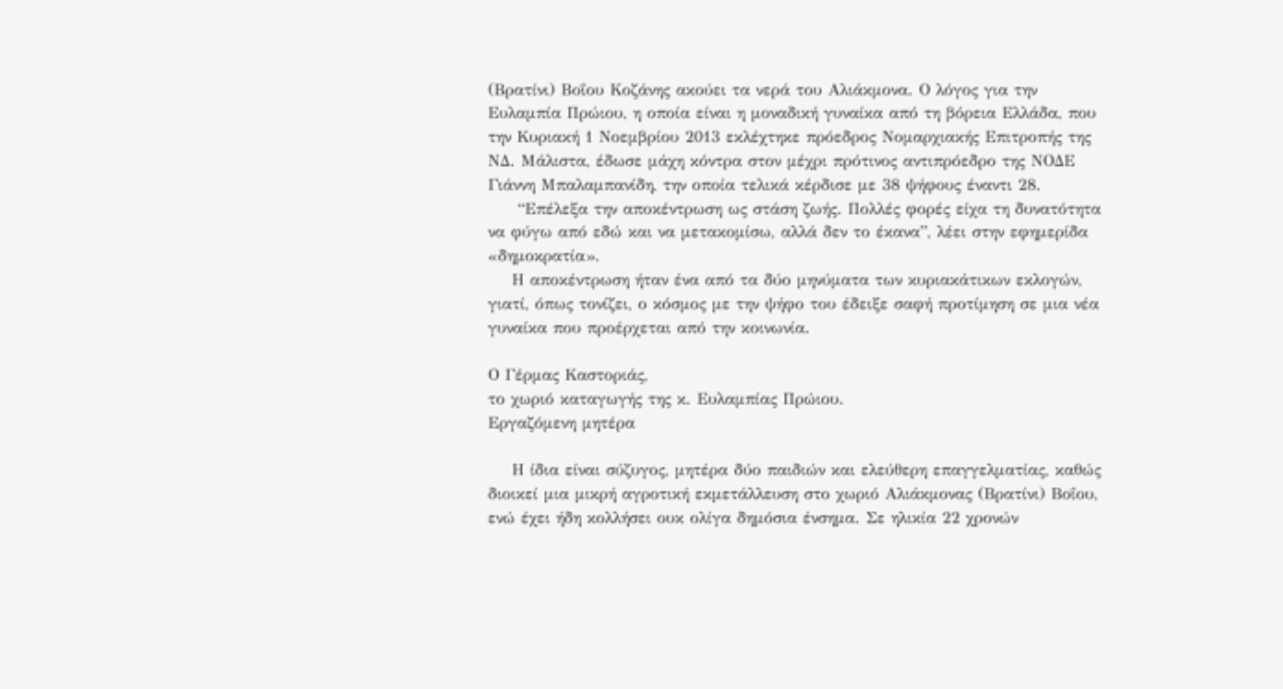(Βρατίνι) Βοΐου Κοζάνης ακούει τα νερά του Αλιάκμονα. Ο λόγος για την Ευλαμπία Πρώιου, η οποία είναι η μοναδική γυναίκα από τη βόρεια Ελλάδα, που την Κυριακή 1 Νοεμβρίου 2013 εκλέχτηκε πρόεδρος Νομαρχιακής Επιτροπής της ΝΔ. Μάλιστα, έδωσε μάχη κόντρα στον μέχρι πρότινος αντιπρόεδρο της ΝΟΔΕ Γιάννη Μπαλαμπανίδη, την οποία τελικά κέρδισε με 38 ψήφους έναντι 28.
     “Επέλεξα την αποκέντρωση ως στάση ζωής. Πολλές φορές είχα τη δυνατότητα να φύγω από εδώ και να μετακομίσω, αλλά δεν το έκανα”, λέει στην εφημερίδα «δημοκρατία».
    Η αποκέντρωση ήταν ένα από τα δύο μηνύματα των κυριακάτικων εκλογών, γιατί, όπως τονίζει, ο κόσμος με την ψήφο του έδειξε σαφή προτίμηση σε μια νέα γυναίκα που προέρχεται από την κοινωνία.

Ο Γέρμας Καστοριάς,
το χωριό καταγωγής της κ. Ευλαμπίας Πρώιου.
Εργαζόμενη μητέρα

    Η ίδια είναι σύζυγος, μητέρα δύο παιδιών και ελεύθερη επαγγελματίας, καθώς διοικεί μια μικρή αγροτική εκμετάλλευση στο χωριό Αλιάκμονας (Βρατίνι) Βοΐου, ενώ έχει ήδη κολλήσει ουκ ολίγα δημόσια ένσημα. Σε ηλικία 22 χρονών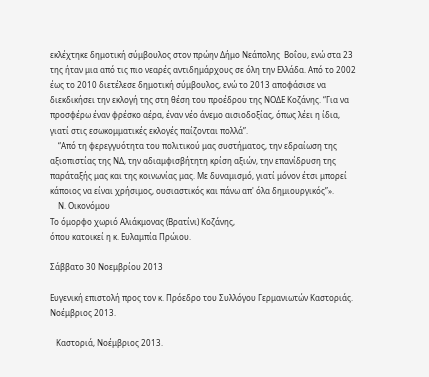εκλέχτηκε δημοτική σύμβουλος στον πρώην Δήμο Νεάπολης  Βοΐου, ενώ στα 23 της ήταν μια από τις πιο νεαρές αντιδημάρχους σε όλη την Ελλάδα. Από το 2002 έως το 2010 διετέλεσε δημοτική σύμβουλος, ενώ το 2013 αποφάσισε να διεκδικήσει την εκλογή της στη θέση του προέδρου της ΝΟΔΕ Κοζάνης. “Για να προσφέρω έναν φρέσκο αέρα, έναν νέο άνεμο αισιοδοξίας, όπως λέει η ίδια, γιατί στις εσωκομματικές εκλογές παίζονται πολλά”.
    “Από τη φερεγγυότητα του πολιτικού μας συστήματος, την εδραίωση της αξιοπιστίας της ΝΔ, την αδιαμφισβήτητη κρίση αξιών, την επανίδρυση της παράταξής μας και της κοινωνίας μας. Με δυναμισμό, γιατί μόνον έτσι μπορεί κάποιος να είναι χρήσιμος, ουσιαστικός και πάνω απ' όλα δημιουργικός”».
    Ν. Οικονόμου
Το όμορφο χωριό Αλιάκμονας (Βρατίνι) Κοζάνης,
όπου κατοικεί η κ. Ευλαμπία Πρώιου.

Σάββατο 30 Νοεμβρίου 2013

Ευγενική επιστολή προς τον κ. Πρόεδρο του Συλλόγου Γερμανιωτών Καστοριάς. Νοέμβριος 2013.

   Καστοριά, Νοέμβριος 2013.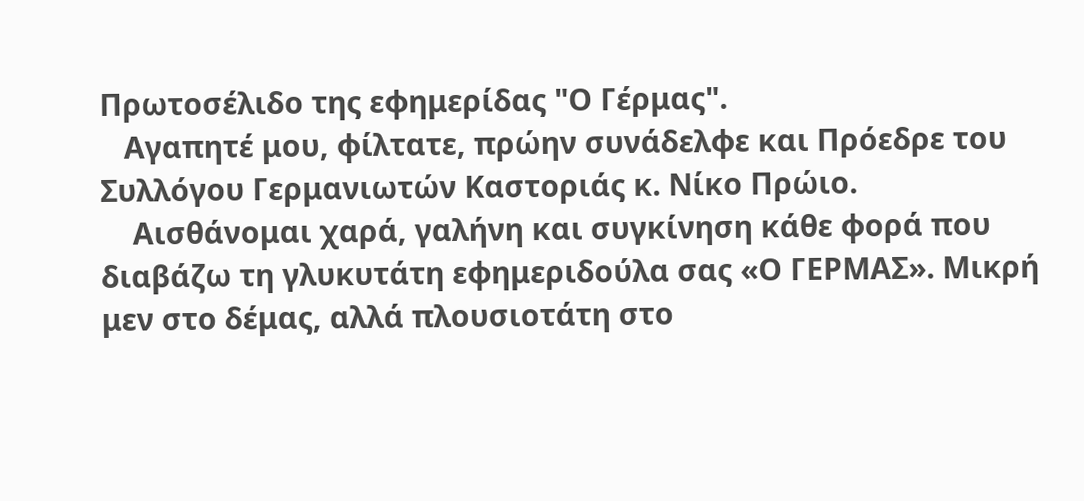Πρωτοσέλιδο της εφημερίδας "Ο Γέρμας".
   Αγαπητέ μου, φίλτατε, πρώην συνάδελφε και Πρόεδρε του Συλλόγου Γερμανιωτών Καστοριάς κ. Νίκο Πρώιο.
    Αισθάνομαι χαρά, γαλήνη και συγκίνηση κάθε φορά που διαβάζω τη γλυκυτάτη εφημεριδούλα σας «Ο ΓΕΡΜΑΣ». Μικρή μεν στο δέμας, αλλά πλουσιοτάτη στο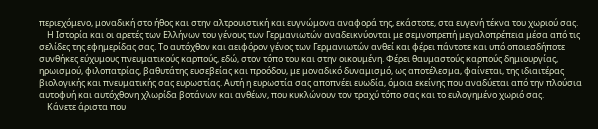περιεχόμενο, μοναδική στο ήθος και στην αλτρουιστική και ευγνώμονα αναφορά της, εκάστοτε, στα ευγενή τέκνα του χωριού σας.
    Η Ιστορία και οι αρετές των Ελλήνων του γένους των Γερμανιωτών αναδεικνύονται με σεμνοπρεπή μεγαλοπρέπεια μέσα από τις σελίδες της εφημερίδας σας. Το αυτόχθον και αειφόρον γένος των Γερμανιωτών ανθεί και φέρει πάντοτε και υπό οποιεσδήποτε συνθήκες εύχυμους πνευματικούς καρπούς, εδώ, στον τόπο του και στην οικουμένη. Φέρει θαυμαστούς καρπούς δημιουργίας, ηρωισμού, φιλοπατρίας, βαθυτάτης ευσεβείας και προόδου, με μοναδικό δυναμισμό, ως αποτέλεσμα, φαίνεται, της ιδιαιτέρας βιολογικής και πνευματικής σας ευρωστίας. Αυτή η ευρωστία σας αποπνέει ευωδία, όμοια εκείνης που αναδύεται από την πλούσια αυτοφυή και αυτόχθονη χλωρίδα βοτάνων και ανθέων, που κυκλώνουν τον τραχύ τόπο σας και το ευλογημένο χωριό σας.
    Κάνετε άριστα που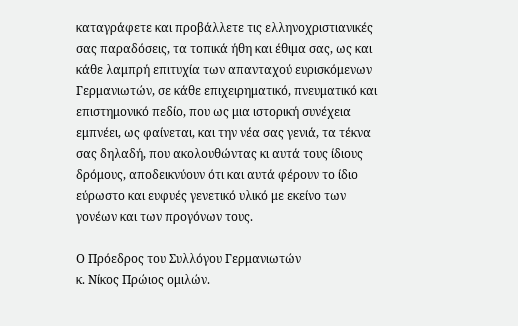καταγράφετε και προβάλλετε τις ελληνοχριστιανικές σας παραδόσεις, τα τοπικά ήθη και έθιμα σας, ως και κάθε λαμπρή επιτυχία των απανταχού ευρισκόμενων Γερμανιωτών, σε κάθε επιχειρηματικό, πνευματικό και επιστημονικό πεδίο, που ως μια ιστορική συνέχεια εμπνέει, ως φαίνεται, και την νέα σας γενιά, τα τέκνα σας δηλαδή, που ακολουθώντας κι αυτά τους ίδιους δρόμους, αποδεικνύουν ότι και αυτά φέρουν το ίδιο εύρωστο και ευφυές γενετικό υλικό με εκείνο των γονέων και των προγόνων τους.

Ο Πρόεδρος του Συλλόγου Γερμανιωτών
κ. Νίκος Πρώιος ομιλών.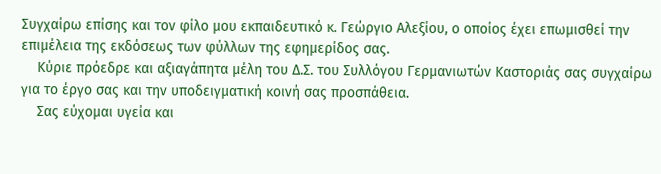Συγχαίρω επίσης και τον φίλο μου εκπαιδευτικό κ. Γεώργιο Αλεξίου, ο οποίος έχει επωμισθεί την επιμέλεια της εκδόσεως των φύλλων της εφημερίδος σας.
    Κύριε πρόεδρε και αξιαγάπητα μέλη του Δ.Σ. του Συλλόγου Γερμανιωτών Καστοριάς σας συγχαίρω για το έργο σας και την υποδειγματική κοινή σας προσπάθεια.
    Σας εύχομαι υγεία και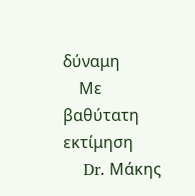δύναμη
    Με βαθύτατη εκτίμηση
    Dr. Μάκης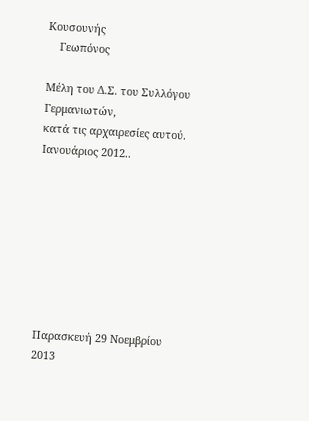Κουσουνής
    Γεωπόνος

Μέλη του Δ.Σ. του Συλλόγου Γερμανιωτών,
κατά τις αρχαιρεσίες αυτού. Ιανουάριος 2012..








Παρασκευή 29 Νοεμβρίου 2013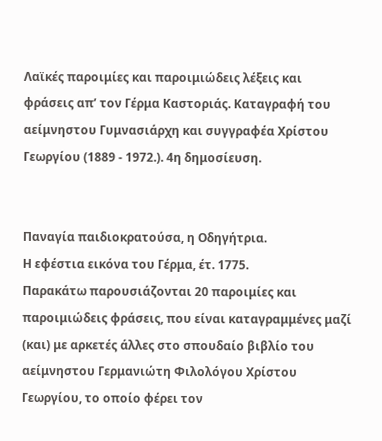Λαϊκές παροιμίες και παροιμιώδεις λέξεις και φράσεις απ’ τον Γέρμα Καστοριάς. Καταγραφή του αείμνηστου Γυμνασιάρχη και συγγραφέα Χρίστου Γεωργίου (1889 - 1972.). 4η δημοσίευση.


Παναγία παιδιοκρατούσα, η Οδηγήτρια.
Η εφέστια εικόνα του Γέρμα, έτ. 1775.
Παρακάτω παρουσιάζονται 20 παροιμίες και παροιμιώδεις φράσεις, που είναι καταγραμμένες μαζί (και) με αρκετές άλλες στο σπουδαίο βιβλίο του αείμνηστου Γερμανιώτη Φιλολόγου Χρίστου Γεωργίου, το οποίο φέρει τον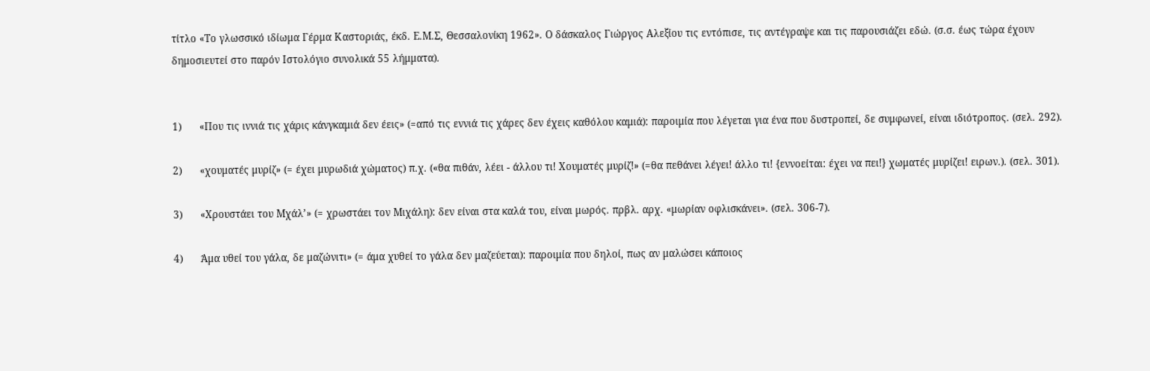τίτλο «Το γλωσσικό ιδίωμα Γέρμα Καστοριάς, έκδ. Ε.Μ.Σ, Θεσσαλονίκη 1962». Ο δάσκαλος Γιώργος Αλεξίου τις εντόπισε, τις αντέγραψε και τις παρουσιάζει εδώ. (σ.σ. έως τώρα έχουν δημοσιευτεί στο παρόν Ιστολόγιο συνολικά 55 λήμματα).


1)      «Που τις ιννιά τις χάρις κάνγκαμιά δεν έεις» (=από τις εννιά τις χάρες δεν έχεις καθόλου καμιά): παροιμία που λέγεται για ένα που δυστροπεί, δε συμφωνεί, είναι ιδιότροπος. (σελ. 292).

2)      «χουματές μυρίζ» (= έχει μυρωδιά χώματος) π.χ. («θα πιθάν, λέει - άλλου τι! Χουματές μυρίζ!» (=θα πεθάνει λέγει! άλλο τι! {εννοείται: έχει να πει!} χωματές μυρίζει! ειρων.). (σελ. 301).

3)      «Χρουστάει του Μχάλ’» (= χρωστάει τον Μιχάλη): δεν είναι στα καλά του, είναι μωρός. πρβλ. αρχ. «μωρίαν οφλισκάνει». (σελ. 306-7).

4)      Άμα υθεί του γάλα, δε μαζώνιτι» (= άμα χυθεί το γάλα δεν μαζεύεται): παροιμία που δηλοί, πως αν μαλώσει κάποιος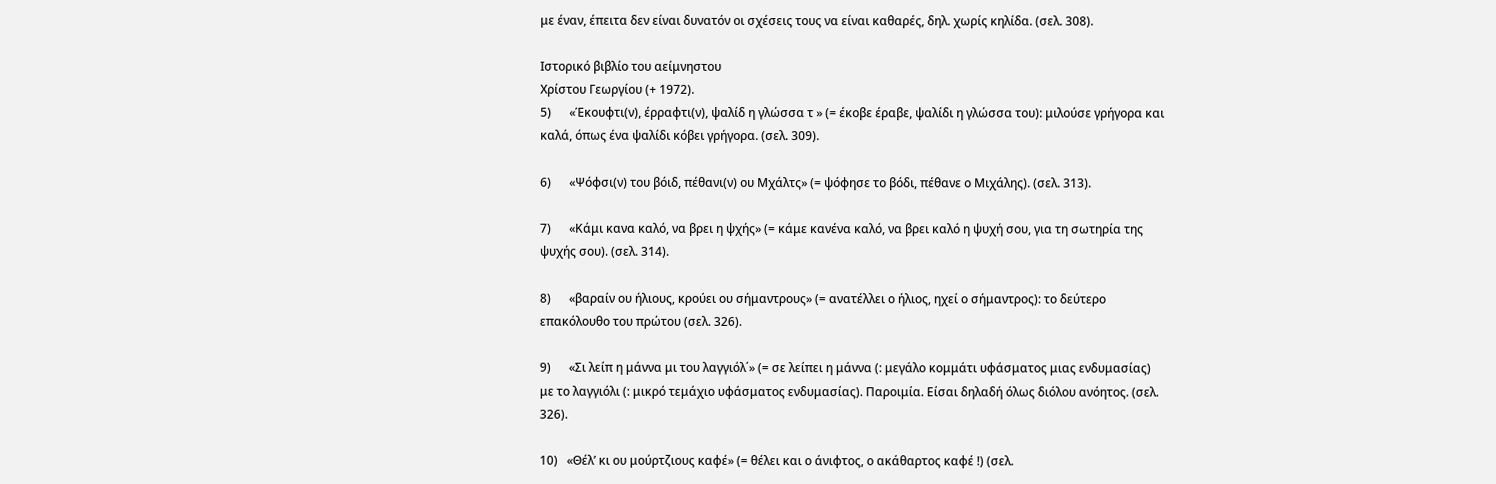με έναν, έπειτα δεν είναι δυνατόν οι σχέσεις τους να είναι καθαρές, δηλ. χωρίς κηλίδα. (σελ. 308).

Ιστορικό βιβλίο του αείμνηστου
Χρίστου Γεωργίου (+ 1972).
5)      «Έκουφτι(ν), έρραφτι(ν), ψαλίδ η γλώσσα τ » (= έκοβε έραβε, ψαλίδι η γλώσσα του): μιλούσε γρήγορα και καλά, όπως ένα ψαλίδι κόβει γρήγορα. (σελ. 309).

6)      «Ψόφσι(ν) του βόιδ, πέθανι(ν) ου Μχάλτς» (= ψόφησε το βόδι, πέθανε ο Μιχάλης). (σελ. 313).

7)      «Κάμι κανα καλό, να βρει η ψχής» (= κάμε κανένα καλό, να βρει καλό η ψυχή σου, για τη σωτηρία της ψυχής σου). (σελ. 314).

8)      «βαραίν ου ήλιους, κρούει ου σήμαντρους» (= ανατέλλει ο ήλιος, ηχεί ο σήμαντρος): το δεύτερο επακόλουθο του πρώτου (σελ. 326).

9)      «Σι λείπ η μάννα μι του λαγγιόλ΄» (= σε λείπει η μάννα (: μεγάλο κομμάτι υφάσματος μιας ενδυμασίας) με το λαγγιόλι (: μικρό τεμάχιο υφάσματος ενδυμασίας). Παροιμία. Είσαι δηλαδή όλως διόλου ανόητος. (σελ. 326).

10)   «Θέλ’ κι ου μούρτζιους καφέ» (= θέλει και ο άνιφτος, ο ακάθαρτος καφέ !) (σελ.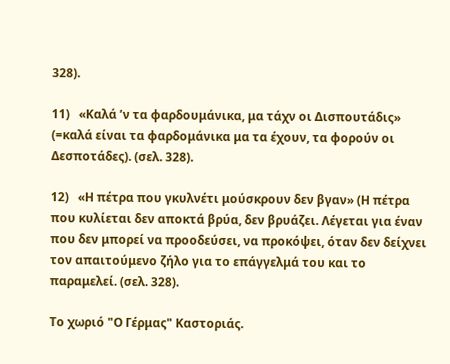328).

11)   «Καλά ’ν τα φαρδουμάνικα, μα τάχν οι Δισπουτάδις» (=καλά είναι τα φαρδομάνικα μα τα έχουν, τα φορούν οι Δεσποτάδες). (σελ. 328).

12)   «Η πέτρα που γκυλνέτι μούσκρουν δεν βγαν» (Η πέτρα που κυλίεται δεν αποκτά βρύα, δεν βρυάζει. Λέγεται για έναν που δεν μπορεί να προοδεύσει, να προκόψει, όταν δεν δείχνει τον απαιτούμενο ζήλο για το επάγγελμά του και το παραμελεί. (σελ. 328).

Το χωριό "Ο Γέρμας" Καστοριάς.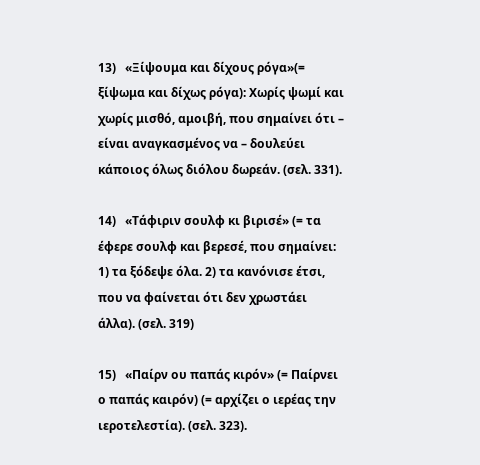13)   «Ξίψουμα και δίχους ρόγα»(= ξίψωμα και δίχως ρόγα): Χωρίς ψωμί και χωρίς μισθό, αμοιβή, που σημαίνει ότι – είναι αναγκασμένος να – δουλεύει κάποιος όλως διόλου δωρεάν. (σελ. 331).

14)   «Τάφιριν σουλφ κι βιρισέ» (= τα έφερε σουλφ και βερεσέ, που σημαίνει: 1) τα ξόδεψε όλα. 2) τα κανόνισε έτσι, που να φαίνεται ότι δεν χρωστάει άλλα). (σελ. 319)

15)   «Παίρν ου παπάς κιρόν» (= Παίρνει ο παπάς καιρόν) (= αρχίζει ο ιερέας την ιεροτελεστία). (σελ. 323).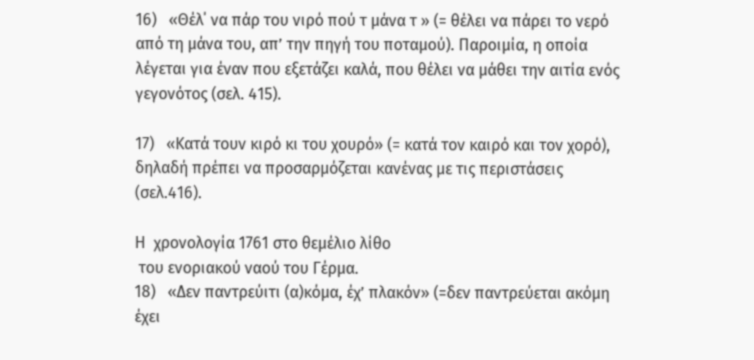16)   «Θέλ΄ να πάρ του νιρό πού τ μάνα τ » (= θέλει να πάρει το νερό από τη μάνα του, απ’ την πηγή του ποταμού). Παροιμία, η οποία λέγεται για έναν που εξετάζει καλά, που θέλει να μάθει την αιτία ενός γεγονότος (σελ. 415).

17)   «Κατά τουν κιρό κι του χουρό» (= κατά τον καιρό και τον χορό), δηλαδή πρέπει να προσαρμόζεται κανένας με τις περιστάσεις (σελ.416).

Η  χρονολογία 1761 στο θεμέλιο λίθο
 του ενοριακού ναού του Γέρμα.
18)   «Δεν παντρεύιτι (α)κόμα, έχ’ πλακόν» (=δεν παντρεύεται ακόμη έχει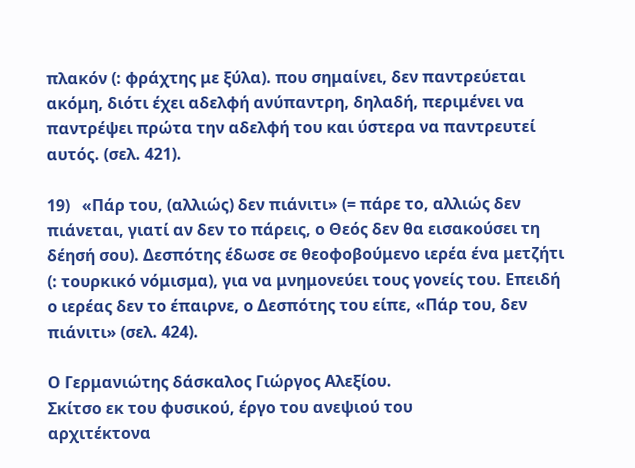πλακόν (: φράχτης με ξύλα). που σημαίνει, δεν παντρεύεται ακόμη, διότι έχει αδελφή ανύπαντρη, δηλαδή, περιμένει να παντρέψει πρώτα την αδελφή του και ύστερα να παντρευτεί αυτός. (σελ. 421).

19)   «Πάρ του, (αλλιώς) δεν πιάνιτι» (= πάρε το, αλλιώς δεν πιάνεται, γιατί αν δεν το πάρεις, ο Θεός δεν θα εισακούσει τη δέησή σου). Δεσπότης έδωσε σε θεοφοβούμενο ιερέα ένα μετζήτι (: τουρκικό νόμισμα), για να μνημονεύει τους γονείς του. Επειδή ο ιερέας δεν το έπαιρνε, ο Δεσπότης του είπε, «Πάρ του, δεν πιάνιτι» (σελ. 424).

Ο Γερμανιώτης δάσκαλος Γιώργος Αλεξίου.
Σκίτσο εκ του φυσικού, έργο του ανεψιού του
αρχιτέκτονα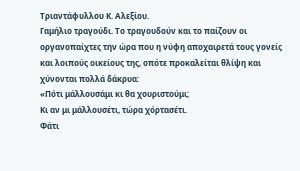Τριαντάφυλλου Κ. Αλεξίου.
Γαμήλιο τραγούδι. Το τραγουδούν και το παίζουν οι οργανοπαίχτες την ώρα που η νύφη αποχαιρετά τους γονείς και λοιπούς οικείους της, οπότε προκαλείται θλίψη και χύνονται πολλά δάκρυα:
«Πότι μάλλουσάμι κι θα χουριστούμι;
Κι αν μι μάλλουσέτι, τώρα χόρτασέτι.
Φάτι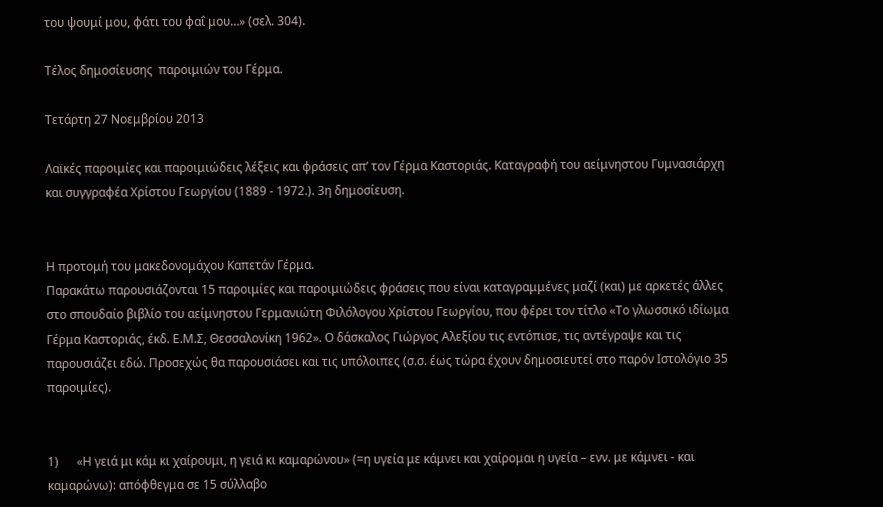του ψουμί μου, φάτι του φαΐ μου…» (σελ. 304).

Τέλος δημοσίευσης  παροιμιών του Γέρμα.

Τετάρτη 27 Νοεμβρίου 2013

Λαϊκές παροιμίες και παροιμιώδεις λέξεις και φράσεις απ’ τον Γέρμα Καστοριάς. Καταγραφή του αείμνηστου Γυμνασιάρχη και συγγραφέα Χρίστου Γεωργίου (1889 - 1972.). 3η δημοσίευση.


Η προτομή του μακεδονομάχου Καπετάν Γέρμα.
Παρακάτω παρουσιάζονται 15 παροιμίες και παροιμιώδεις φράσεις που είναι καταγραμμένες μαζί (και) με αρκετές άλλες στο σπουδαίο βιβλίο του αείμνηστου Γερμανιώτη Φιλόλογου Χρίστου Γεωργίου, που φέρει τον τίτλο «Το γλωσσικό ιδίωμα Γέρμα Καστοριάς, έκδ. Ε.Μ.Σ, Θεσσαλονίκη 1962». Ο δάσκαλος Γιώργος Αλεξίου τις εντόπισε, τις αντέγραψε και τις παρουσιάζει εδώ. Προσεχώς θα παρουσιάσει και τις υπόλοιπες (σ.σ. έως τώρα έχουν δημοσιευτεί στο παρόν Ιστολόγιο 35 παροιμίες).


1)      «Η γειά μι κάμ κι χαίρουμι, η γειά κι καμαρώνου» (=η υγεία με κάμνει και χαίρομαι η υγεία – ενν. με κάμνει - και καμαρώνω): απόφθεγμα σε 15 σύλλαβο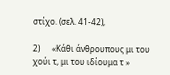στίχο. (σελ. 41-42),

2)      «Κάθι άνθρουπους μι του χούι τ, μι του ιδίουμα τ »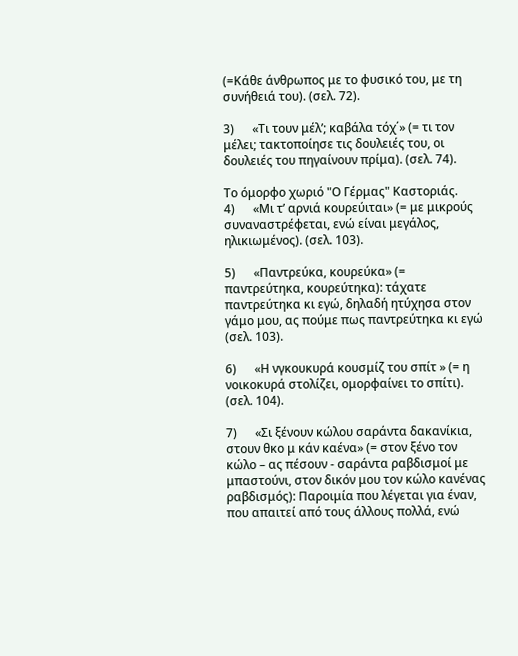(=Κάθε άνθρωπος με το φυσικό του, με τη συνήθειά του). (σελ. 72).

3)      «Τι τουν μέλ’; καβάλα τόχ΄» (= τι τον μέλει; τακτοποίησε τις δουλειές του, οι δουλειές του πηγαίνουν πρίμα). (σελ. 74).

Το όμορφο χωριό "Ο Γέρμας" Καστοριάς.
4)      «Μι τ’ αρνιά κουρεύιται» (= με μικρούς συναναστρέφεται, ενώ είναι μεγάλος, ηλικιωμένος). (σελ. 103).

5)      «Παντρεύκα, κουρεύκα» (= παντρεύτηκα, κουρεύτηκα): τάχατε παντρεύτηκα κι εγώ, δηλαδή ητύχησα στον γάμο μου, ας πούμε πως παντρεύτηκα κι εγώ (σελ. 103).

6)      «Η νγκουκυρά κουσμίζ του σπίτ » (= η νοικοκυρά στολίζει, ομορφαίνει το σπίτι). (σελ. 104).

7)      «Σι ξένουν κώλου σαράντα δακανίκια, στουν θκο μ κάν καένα» (= στον ξένο τον κώλο – ας πέσουν - σαράντα ραβδισμοί με μπαστούνι, στον δικόν μου τον κώλο κανένας ραβδισμός): Παροιμία που λέγεται για έναν, που απαιτεί από τους άλλους πολλά, ενώ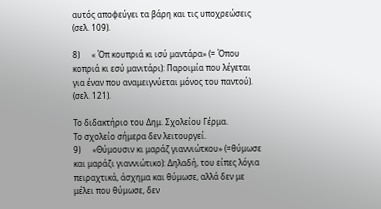αυτός αποφεύγει τα βάρη και τις υποχρεώσεις (σελ. 109).

8)      « Όπ κουπριά κι ισύ μαντάρα» (= Όπου κοπριά κι εσύ μανιτάρι): Παροιμία που λέγεται για έναν που αναμειγνύεται μόνος του παντού). (σελ. 121).

Το διδακτήριο του Δημ. Σχολείου Γέρμα.
Το σχολείο σήμερα δεν λειτουργεί.
9)      «Θύμουσιν κι μαράζ γιαννιώτκου» (=θύμωσε και μαράζι γιαννιώτικο): Δηλαδή, του είπες λόγια πειραχτικά, άσχημα και θύμωσε, αλλά δεν με μέλει που θύμωσε, δεν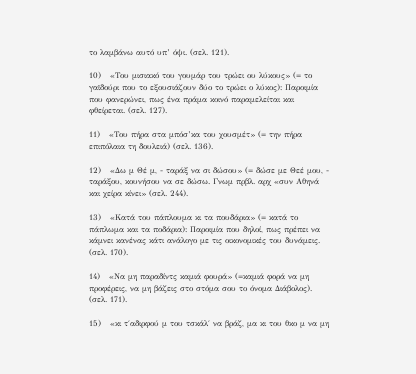το λαμβάνω αυτό υπ’ όψι. (σελ. 121).

10)   «Του μισιακό του γουμάρ του τρώει ου λύκους» (= το γαϊδούρι που το εξουσιάζουν δύο το τρώει ο λύκος): Παροιμία που φανερώνει, πως ένα πράμα κοινό παραμελείται και φθείρεται. (σελ. 127).

11)   «Του πήρα στα μπόσ’κα του χουσμέτ» (= την πήρα επιπόλαια τη δουλειά) (σελ. 136).

12)   «Δω μ Θέ μ, - ταράξ να σι δώσου» (= δώσε με Θεέ μου, - ταράξου, κουνήσου να σε δώσω. Γνωμ πρβλ. αρχ «συν Αθηνά και χείρα κίνει» (σελ. 244).

13)   «Κατά του πάπλουμα κι τα πουδάρια» (= κατά το πάπλωμα και τα ποδάρια): Παροιμία που δηλοί, πως πρέπει να κάμνει κανένας κάτι ανάλογο με τις οικονομικές του δυνάμεις. (σελ. 170).

14)   «Να μη παραδίντς καμιά φουρά» (=καμιά φορά να μη προφέρεις, να μη βάζεις στο στόμα σου το όνομα Διάβολος). (σελ. 171).

15)   «κι τ΄αδιρφού μ του τσκάλ΄ να βράζ, μα κι του θκο μ να μη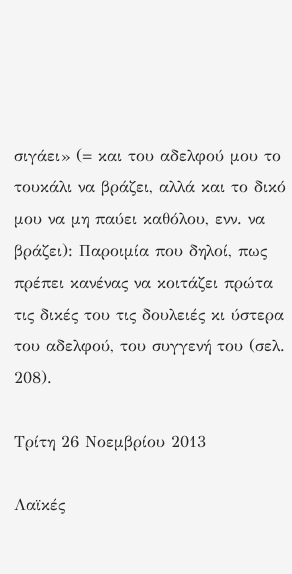σιγάει» (= και του αδελφού μου το τουκάλι να βράζει, αλλά και το δικό μου να μη παύει καθόλου, ενν. να βράζει): Παροιμία που δηλοί, πως πρέπει κανένας να κοιτάζει πρώτα τις δικές του τις δουλειές κι ύστερα του αδελφού, του συγγενή του (σελ. 208).

Τρίτη 26 Νοεμβρίου 2013

Λαϊκές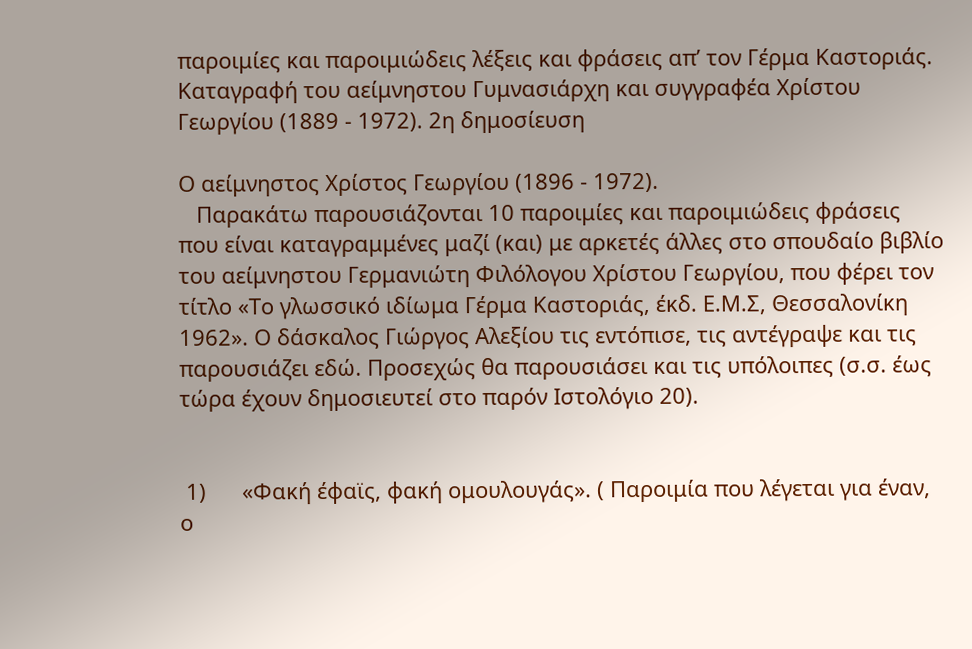παροιμίες και παροιμιώδεις λέξεις και φράσεις απ’ τον Γέρμα Καστοριάς. Καταγραφή του αείμνηστου Γυμνασιάρχη και συγγραφέα Χρίστου Γεωργίου (1889 - 1972). 2η δημοσίευση

Ο αείμνηστος Χρίστος Γεωργίου (1896 - 1972).
   Παρακάτω παρουσιάζονται 10 παροιμίες και παροιμιώδεις φράσεις που είναι καταγραμμένες μαζί (και) με αρκετές άλλες στο σπουδαίο βιβλίο του αείμνηστου Γερμανιώτη Φιλόλογου Χρίστου Γεωργίου, που φέρει τον τίτλο «Το γλωσσικό ιδίωμα Γέρμα Καστοριάς, έκδ. Ε.Μ.Σ, Θεσσαλονίκη 1962». Ο δάσκαλος Γιώργος Αλεξίου τις εντόπισε, τις αντέγραψε και τις παρουσιάζει εδώ. Προσεχώς θα παρουσιάσει και τις υπόλοιπες (σ.σ. έως τώρα έχουν δημοσιευτεί στο παρόν Ιστολόγιο 20).


 1)      «Φακή έφαϊς, φακή ομουλουγάς». ( Παροιμία που λέγεται για έναν, ο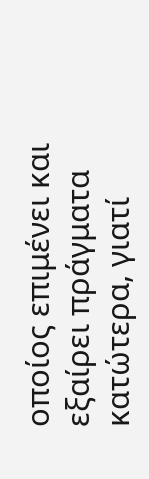οποίος επιμένει και εξαίρει πράγματα κατώτερα, γιατί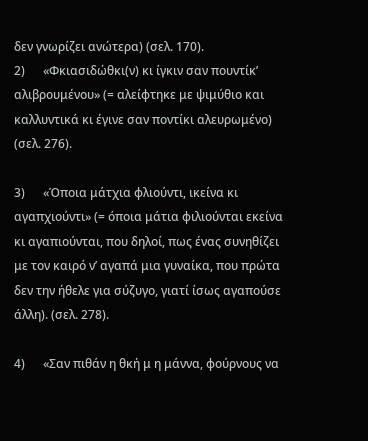δεν γνωρίζει ανώτερα) (σελ. 170).
2)      «Φκιασιδώθκι(ν) κι ίγκιν σαν πουντίκ’ αλιβρουμένου» (= αλείφτηκε με ψιμύθιο και καλλυντικά κι έγινε σαν ποντίκι αλευρωμένο) (σελ. 276).

3)      «Όποια μάτχια φλιούντι, ικείνα κι αγαπχιούντι» (= όποια μάτια φιλιούνται εκείνα κι αγαπιούνται, που δηλοί, πως ένας συνηθίζει με τον καιρό ν’ αγαπά μια γυναίκα, που πρώτα δεν την ήθελε για σύζυγο, γιατί ίσως αγαπούσε άλλη). (σελ. 278).

4)      «Σαν πιθάν η θκή μ η μάννα, φούρνους να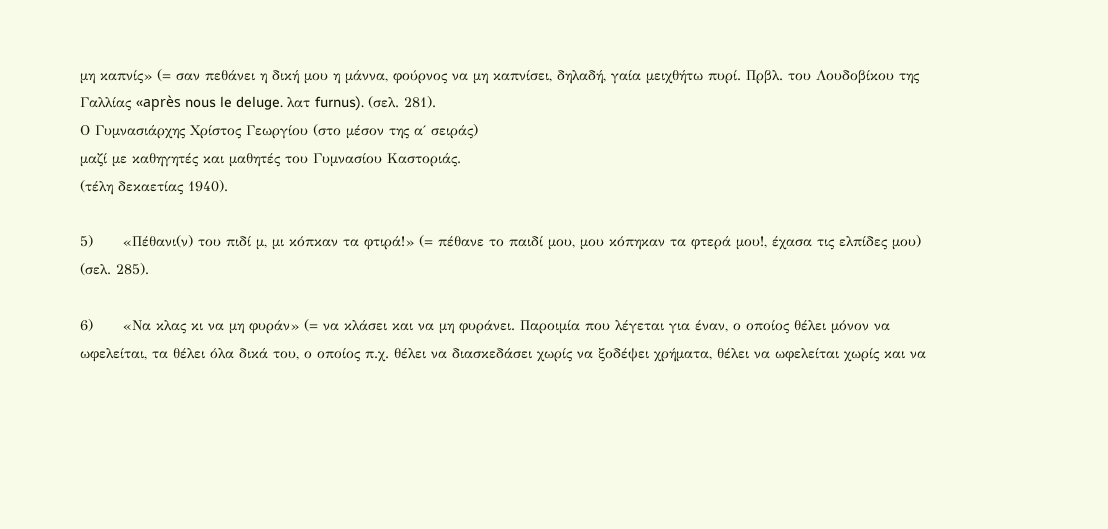μη καπνίς» (= σαν πεθάνει η δική μου η μάννα, φούρνος να μη καπνίσει, δηλαδή, γαία μειχθήτω πυρί. Πρβλ. του Λουδοβίκου της Γαλλίας «après nous le deluge. λατ furnus). (σελ. 281).
Ο Γυμνασιάρχης Χρίστος Γεωργίου (στο μέσον της α΄ σειράς)
μαζί με καθηγητές και μαθητές του Γυμνασίου Καστοριάς.
(τέλη δεκαετίας 1940).

5)      «Πέθανι(ν) του πιδί μ, μι κόπκαν τα φτιρά!» (= πέθανε το παιδί μου, μου κόπηκαν τα φτερά μου!, έχασα τις ελπίδες μου) (σελ. 285).

6)      «Να κλας κι να μη φυράν» (= να κλάσει και να μη φυράνει. Παροιμία που λέγεται για έναν, ο οποίος θέλει μόνον να ωφελείται, τα θέλει όλα δικά του, ο οποίος π.χ. θέλει να διασκεδάσει χωρίς να ξοδέψει χρήματα, θέλει να ωφελείται χωρίς και να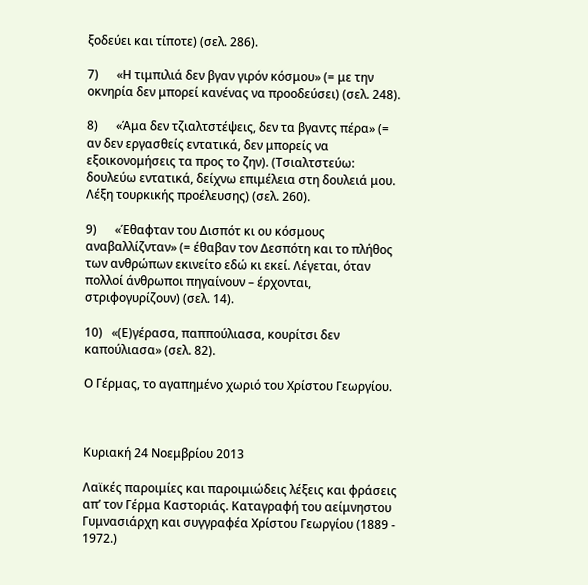ξοδεύει και τίποτε) (σελ. 286).

7)      «Η τιμπιλιά δεν βγαν γιρόν κόσμου» (= με την οκνηρία δεν μπορεί κανένας να προοδεύσει) (σελ. 248).

8)      «Άμα δεν τζιαλτστέψεις, δεν τα βγαντς πέρα» (= αν δεν εργασθείς εντατικά, δεν μπορείς να εξοικονομήσεις τα προς το ζην). (Τσιαλτστεύω: δουλεύω εντατικά, δείχνω επιμέλεια στη δουλειά μου. Λέξη τουρκικής προέλευσης) (σελ. 260).

9)      «Έθαφταν του Δισπότ κι ου κόσμους αναβαλλίζνταν» (= έθαβαν τον Δεσπότη και το πλήθος των ανθρώπων εκινείτο εδώ κι εκεί. Λέγεται, όταν πολλοί άνθρωποι πηγαίνουν – έρχονται, στριφογυρίζουν) (σελ. 14).

10)   «(Ε)γέρασα, παππούλιασα, κουρίτσι δεν καπούλιασα» (σελ. 82).

Ο Γέρμας, το αγαπημένο χωριό του Χρίστου Γεωργίου.



Κυριακή 24 Νοεμβρίου 2013

Λαϊκές παροιμίες και παροιμιώδεις λέξεις και φράσεις απ’ τον Γέρμα Καστοριάς. Καταγραφή του αείμνηστου Γυμνασιάρχη και συγγραφέα Χρίστου Γεωργίου (1889 - 1972.)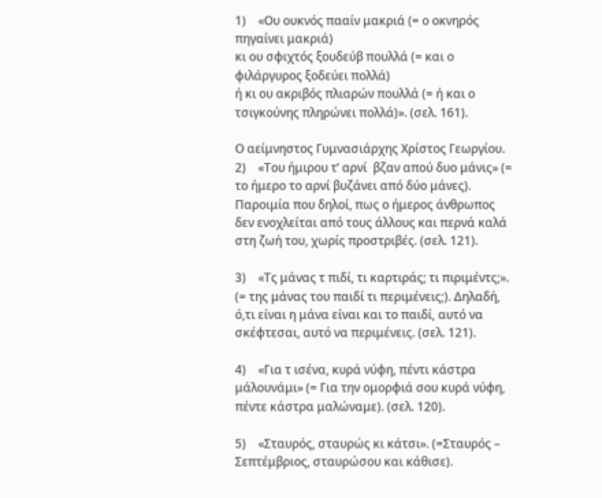1)    «Ου ουκνός πααίν μακριά (= ο οκνηρός πηγαίνει μακριά)
κι ου σφιχτός ξουδεύβ πουλλά (= και ο φιλάργυρος ξοδεύει πολλά)
ή κι ου ακριβός πλιαρών πουλλά (= ή και ο τσιγκούνης πληρώνει πολλά)». (σελ. 161).

Ο αείμνηστος Γυμνασιάρχης Χρίστος Γεωργίου.
2)    «Του ήμιρου τ’ αρνί  βζαν απού δυο μάνις» (= το ήμερο το αρνί βυζάνει από δύο μάνες). Παροιμία που δηλοί, πως ο ήμερος άνθρωπος δεν ενοχλείται από τους άλλους και περνά καλά στη ζωή του, χωρίς προστριβές. (σελ. 121).

3)    «Τς μάνας τ πιδί, τι καρτιράς; τι πιριμέντς;». (= της μάνας του παιδί τι περιμένεις;). Δηλαδή, ό,τι είναι η μάνα είναι και το παιδί, αυτό να σκέφτεσαι, αυτό να περιμένεις. (σελ. 121).

4)    «Για τ ισένα, κυρά νύφη, πέντι κάστρα μάλουνάμι» (= Για την ομορφιά σου κυρά νύφη, πέντε κάστρα μαλώναμε). (σελ. 120).

5)    «Σταυρός, σταυρώς κι κάτσι». (=Σταυρός – Σεπτέμβριος, σταυρώσου και κάθισε).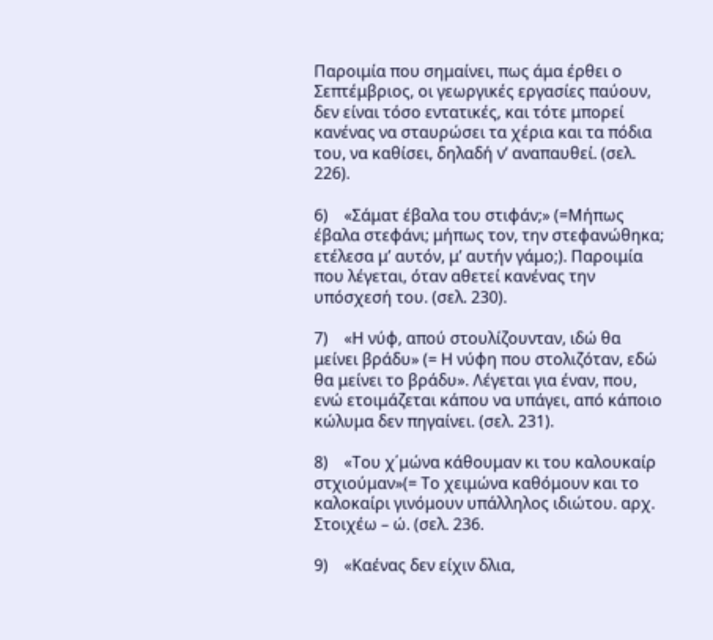Παροιμία που σημαίνει, πως άμα έρθει ο Σεπτέμβριος, οι γεωργικές εργασίες παύουν, δεν είναι τόσο εντατικές, και τότε μπορεί κανένας να σταυρώσει τα χέρια και τα πόδια του, να καθίσει, δηλαδή ν’ αναπαυθεί. (σελ. 226).

6)    «Σάματ έβαλα του στιφάν;» (=Μήπως έβαλα στεφάνι; μήπως τον, την στεφανώθηκα; ετέλεσα μ’ αυτόν, μ’ αυτήν γάμο;). Παροιμία που λέγεται, όταν αθετεί κανένας την υπόσχεσή του. (σελ. 230).

7)    «Η νύφ, απού στουλίζουνταν, ιδώ θα μείνει βράδυ» (= Η νύφη που στολιζόταν, εδώ θα μείνει το βράδυ». Λέγεται για έναν, που, ενώ ετοιμάζεται κάπου να υπάγει, από κάποιο κώλυμα δεν πηγαίνει. (σελ. 231).

8)    «Του χ΄μώνα κάθουμαν κι του καλουκαίρ στχιούμαν»(= Το χειμώνα καθόμουν και το καλοκαίρι γινόμουν υπάλληλος ιδιώτου. αρχ. Στοιχέω – ώ. (σελ. 236.

9)    «Καένας δεν είχιν δλια,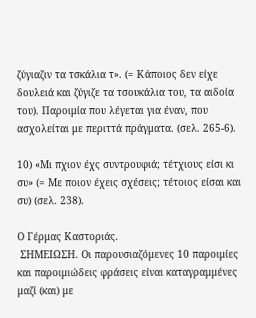ζύγιαζιν τα τσκάλια τ». (= Κάποιος δεν είχε δουλειά και ζύγιζε τα τσουκάλια του, τα αιδοία του). Παροιμία που λέγεται για έναν, που ασχολείται με περιττά πράγματα. (σελ. 265-6).

10) «Μι πχιον έχς συντρουφιά; τέτχιους είσι κι συ» (= Με ποιον έχεις σχέσεις; τέτοιος είσαι και συ) (σελ. 238).

Ο Γέρμας Καστοριάς.
 ΣΗΜΕΙΩΣΗ. Οι παρουσιαζόμενες 10 παροιμίες και παροιμιώδεις φράσεις είναι καταγραμμένες μαζί (και) με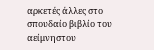αρκετές άλλες στο σπουδαίο βιβλίο του αείμνηστου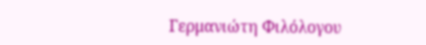Γερμανιώτη Φιλόλογου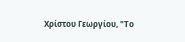Χρίστου Γεωργίου, "Το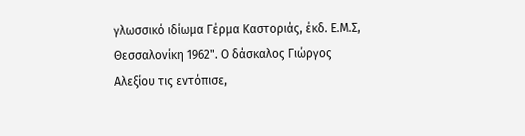γλωσσικό ιδίωμα Γέρμα Καστοριάς, έκδ. Ε.Μ.Σ, Θεσσαλονίκη 1962". Ο δάσκαλος Γιώργος Αλεξίου τις εντόπισε,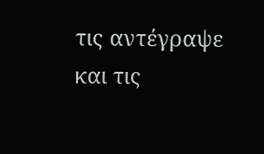τις αντέγραψε και τις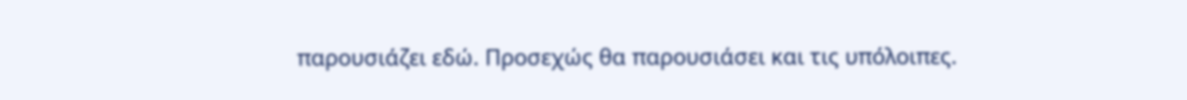παρουσιάζει εδώ. Προσεχώς θα παρουσιάσει και τις υπόλοιπες.